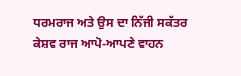ਧਰਮਰਾਜ ਅਤੇ ਉਸ ਦਾ ਨਿੱਜੀ ਸਕੱਤਰ ਕੇਸ਼ਵ ਰਾਜ ਆਪੋ-ਆਪਣੇ ਵਾਹਨ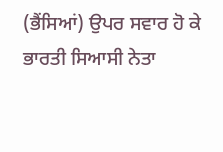(ਭੈਂਸਿਆਂ) ਉਪਰ ਸਵਾਰ ਹੋ ਕੇ ਭਾਰਤੀ ਸਿਆਸੀ ਨੇਤਾ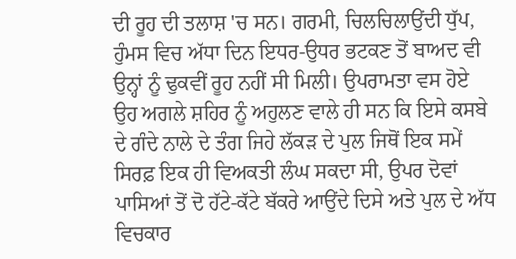ਦੀ ਰੂਹ ਦੀ ਤਲਾਸ਼ 'ਚ ਸਨ। ਗਰਮੀ, ਚਿਲਚਿਲਾਉਂਦੀ ਧੁੱਪ, ਹੁੰਮਸ ਵਿਚ ਅੱਧਾ ਦਿਨ ਇਧਰ-ਉਧਰ ਭਟਕਣ ਤੋਂ ਬਾਅਦ ਵੀ ਉਨ੍ਹਾਂ ਨੂੰ ਢੁਕਵੀਂ ਰੂਹ ਨਹੀਂ ਸੀ ਮਿਲੀ। ਉਪਰਾਮਤਾ ਵਸ ਹੋਏ ਉਹ ਅਗਲੇ ਸ਼ਹਿਰ ਨੂੰ ਅਹੁਲਣ ਵਾਲੇ ਹੀ ਸਨ ਕਿ ਇਸੇ ਕਸਬੇ ਦੇ ਗੰਦੇ ਨਾਲੇ ਦੇ ਤੰਗ ਜਿਹੇ ਲੱਕੜ ਦੇ ਪੁਲ ਜਿਥੋਂ ਇਕ ਸਮੇਂ ਸਿਰਫ਼ ਇਕ ਹੀ ਵਿਅਕਤੀ ਲੰਘ ਸਕਦਾ ਸੀ, ਉਪਰ ਦੋਵਾਂ ਪਾਸਿਆਂ ਤੋਂ ਦੋ ਹੱਟੇ-ਕੱਟੇ ਬੱਕਰੇ ਆਉਂਦੇ ਦਿਸੇ ਅਤੇ ਪੁਲ ਦੇ ਅੱਧ ਵਿਚਕਾਰ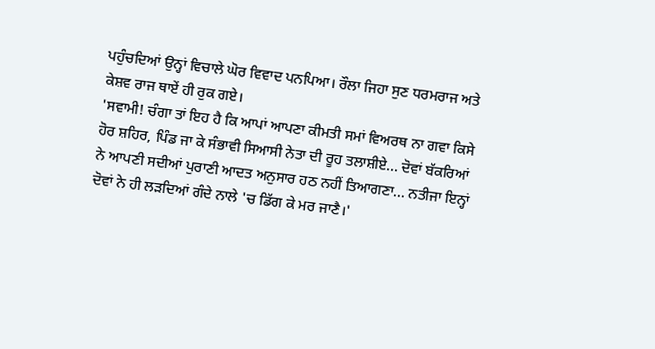ਪਹੁੰਚਦਿਆਂ ਉਨ੍ਹਾਂ ਵਿਚਾਲੇ ਘੋਰ ਵਿਵਾਦ ਪਨਪਿਆ। ਰੌਲਾ ਜਿਹਾ ਸੁਣ ਧਰਮਰਾਜ ਅਤੇ ਕੇਸ਼ਵ ਰਾਜ ਥਾਏਂ ਹੀ ਰੁਕ ਗਏ।
'ਸਵਾਮੀ! ਚੰਗਾ ਤਾਂ ਇਹ ਹੈ ਕਿ ਆਪਾਂ ਆਪਣਾ ਕੀਮਤੀ ਸਮਾਂ ਵਿਅਰਥ ਨਾ ਗਵਾ ਕਿਸੇ ਹੋਰ ਸ਼ਹਿਰ, ਪਿੰਡ ਜਾ ਕੇ ਸੰਭਾਵੀ ਸਿਆਸੀ ਨੇਤਾ ਦੀ ਰੂਹ ਤਲਾਸ਼ੀਏ... ਦੋਵਾਂ ਬੱਕਰਿਆਂ ਨੇ ਆਪਣੀ ਸਦੀਆਂ ਪੁਰਾਣੀ ਆਦਤ ਅਨੁਸਾਰ ਹਠ ਨਹੀਂ ਤਿਆਗਣਾ... ਨਤੀਜਾ ਇਨ੍ਹਾਂ ਦੋਵਾਂ ਨੇ ਹੀ ਲੜਦਿਆਂ ਗੰਦੇ ਨਾਲੇ 'ਚ ਡਿੱਗ ਕੇ ਮਰ ਜਾਣੈ।'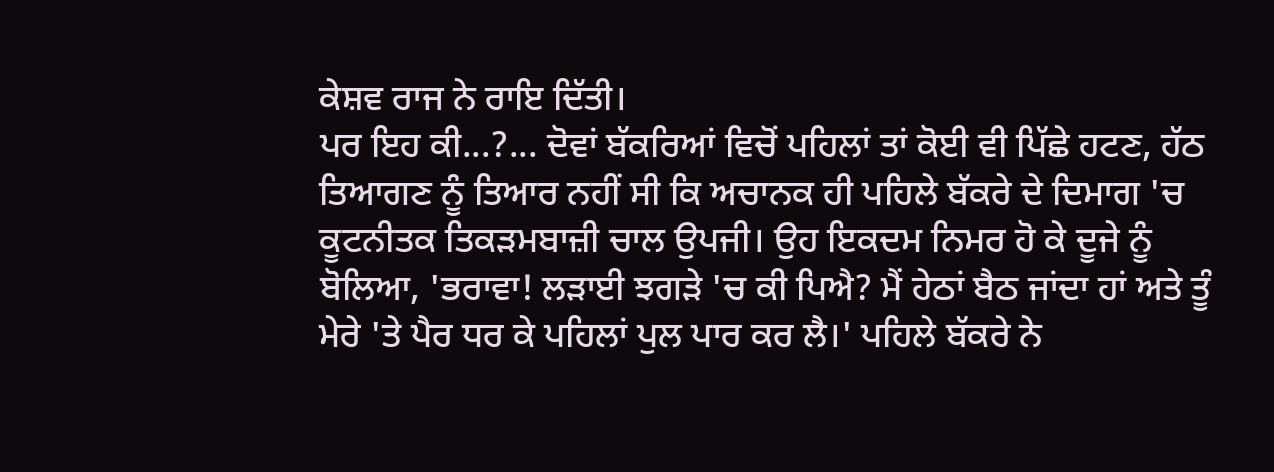ਕੇਸ਼ਵ ਰਾਜ ਨੇ ਰਾਇ ਦਿੱਤੀ।
ਪਰ ਇਹ ਕੀ...?... ਦੋਵਾਂ ਬੱਕਰਿਆਂ ਵਿਚੋਂ ਪਹਿਲਾਂ ਤਾਂ ਕੋਈ ਵੀ ਪਿੱਛੇ ਹਟਣ, ਹੱਠ ਤਿਆਗਣ ਨੂੰ ਤਿਆਰ ਨਹੀਂ ਸੀ ਕਿ ਅਚਾਨਕ ਹੀ ਪਹਿਲੇ ਬੱਕਰੇ ਦੇ ਦਿਮਾਗ 'ਚ ਕੂਟਨੀਤਕ ਤਿਕੜਮਬਾਜ਼ੀ ਚਾਲ ਉਪਜੀ। ਉਹ ਇਕਦਮ ਨਿਮਰ ਹੋ ਕੇ ਦੂਜੇ ਨੂੰ ਬੋਲਿਆ, 'ਭਰਾਵਾ! ਲੜਾਈ ਝਗੜੇ 'ਚ ਕੀ ਪਿਐ? ਮੈਂ ਹੇਠਾਂ ਬੈਠ ਜਾਂਦਾ ਹਾਂ ਅਤੇ ਤੂੰ ਮੇਰੇ 'ਤੇ ਪੈਰ ਧਰ ਕੇ ਪਹਿਲਾਂ ਪੁਲ ਪਾਰ ਕਰ ਲੈ।' ਪਹਿਲੇ ਬੱਕਰੇ ਨੇ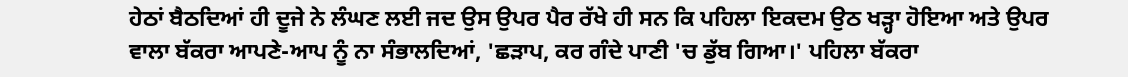ਹੇਠਾਂ ਬੈਠਦਿਆਂ ਹੀ ਦੂਜੇ ਨੇ ਲੰਘਣ ਲਈ ਜਦ ਉਸ ਉਪਰ ਪੈਰ ਰੱਖੇ ਹੀ ਸਨ ਕਿ ਪਹਿਲਾ ਇਕਦਮ ਉਠ ਖੜ੍ਹਾ ਹੋਇਆ ਅਤੇ ਉਪਰ ਵਾਲਾ ਬੱਕਰਾ ਆਪਣੇ-ਆਪ ਨੂੰ ਨਾ ਸੰਭਾਲਦਿਆਂ, 'ਛੜਾਪ, ਕਰ ਗੰਦੇ ਪਾਣੀ 'ਚ ਡੁੱਬ ਗਿਆ।' ਪਹਿਲਾ ਬੱਕਰਾ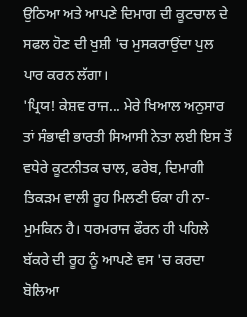ਉਠਿਆ ਅਤੇ ਆਪਣੇ ਦਿਮਾਗ ਦੀ ਕੂਟਚਾਲ ਦੇ ਸਫਲ ਹੋਣ ਦੀ ਖੁਸ਼ੀ 'ਚ ਮੁਸਕਰਾਉਂਦਾ ਪੁਲ ਪਾਰ ਕਰਨ ਲੱਗਾ।
'ਪ੍ਰਿਯ! ਕੇਸ਼ਵ ਰਾਜ... ਮੇਰੇ ਖਿਆਲ ਅਨੁਸਾਰ ਤਾਂ ਸੰਭਾਵੀ ਭਾਰਤੀ ਸਿਆਸੀ ਨੇਤਾ ਲਈ ਇਸ ਤੋਂ ਵਧੇਰੇ ਕੂਟਨੀਤਕ ਚਾਲ, ਫਰੇਬ, ਦਿਮਾਗੀ ਤਿਕੜਮ ਵਾਲੀ ਰੂਹ ਮਿਲਣੀ ਓਕਾ ਹੀ ਨਾ-ਮੁਮਕਿਨ ਹੈ। ਧਰਮਰਾਜ ਫੌਰਨ ਹੀ ਪਹਿਲੇ ਬੱਕਰੇ ਦੀ ਰੂਹ ਨੂੰ ਆਪਣੇ ਵਸ 'ਚ ਕਰਦਾ ਬੋਲਿਆ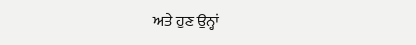ਅਤੇ ਹੁਣ ਉਨ੍ਹਾਂ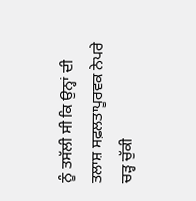ਨੂੰ ਤਸੱਲੀ ਸੀ ਕਿ ਉਨ੍ਹਾਂ ਦੀ ਤਲਾਸ਼ ਸਫ਼ਲਤਾਪੂਰਵਕ ਨੇਪਰੇ ਚੜ੍ਹ ਚੁੱਕੀ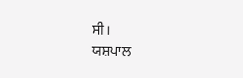ਸੀ।
ਯਸ਼ਪਾਲ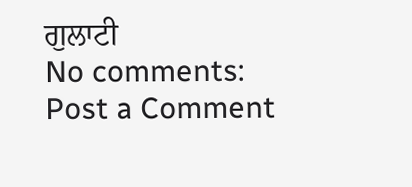ਗੁਲਾਟੀ
No comments:
Post a Comment